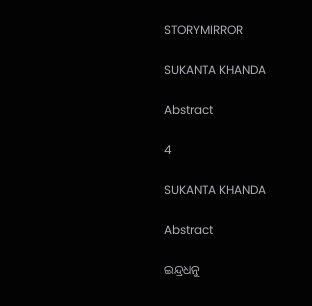STORYMIRROR

SUKANTA KHANDA

Abstract

4

SUKANTA KHANDA

Abstract

ଇନ୍ଦ୍ରଧନୁ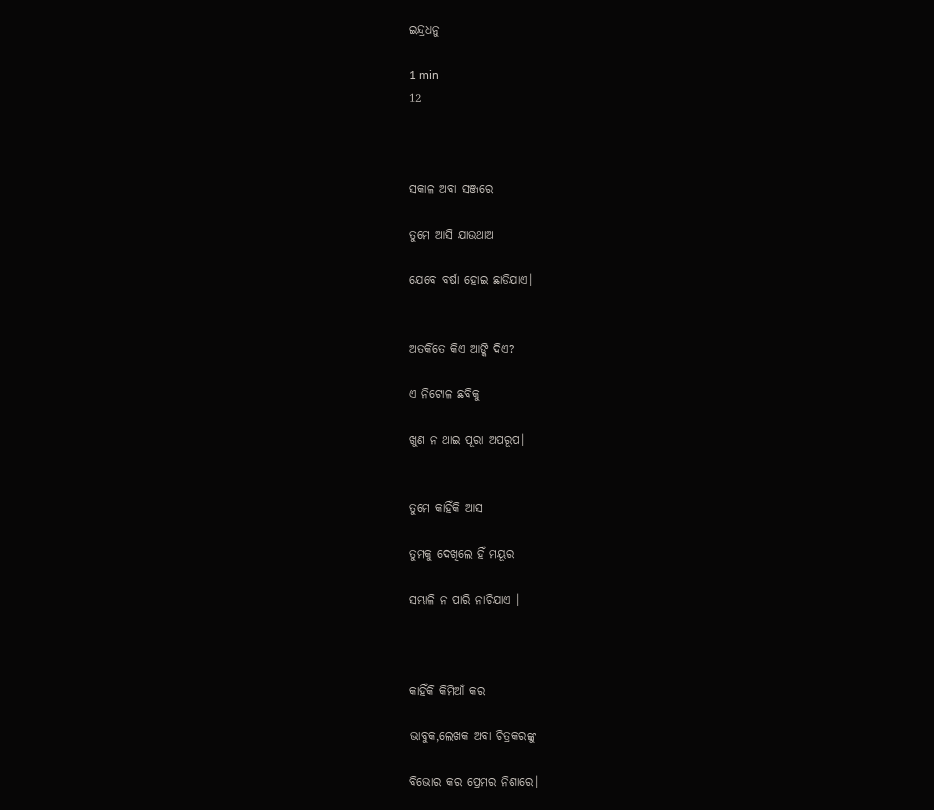ଇନ୍ଦ୍ରଧନୁ

1 min
12



ସକାଳ ଅବା ସଞ୍ଜରେ

ତୁମେ ଆସି ଯାଉଥାଅ

ଯେବେ ବର୍ଷା ହୋଇ ଛାଡିଯାଏ।


ଅତର୍କିତେ କିଏ ଆଙ୍କି ଦିଏ?

ଏ ନିଟୋଳ ଛବିକୁ

ଖୁଣ ନ ଥାଇ ପୂରା ଅପରୂପ।


ତୁମେ କାହିଁକି ଆସ

ତୁମକୁ ଦେଖିଲେ ହିଁ ମୟୂର

ସମ୍ଭାଳି ନ ପାରି ନାଚିଯାଏ ।



କାହିଁକି କିମିଆଁ କର

ଭାବୁକ,ଲେଖକ ଅବା ଚିତ୍ରକରଙ୍କୁ

ବିଭୋର କର ପ୍ରେମର ନିଶାରେ।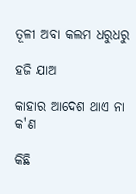ତୂଳୀ ଅବା କଲମ ଧରୁଧରୁ

ହଜି ଯାଅ

କାହାର ଆଦେଶ ଥାଏ ନା କ'ଣ

କିଛି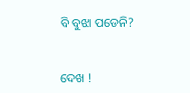ବି ବୁଝା ପଡେନି?


ଦେଖ !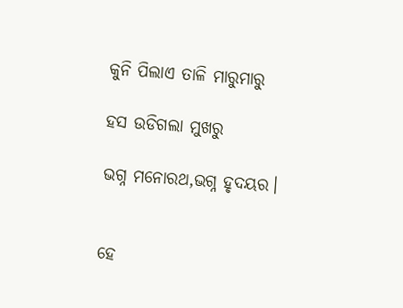କୁନି ପିଲାଏ ତାଳି ମାରୁମାରୁ

ହସ ଉଡିଗଲା ମୁଖରୁ

ଭଗ୍ନ ମନୋରଥ,ଭଗ୍ନ ହୃଦୟର।


ହେ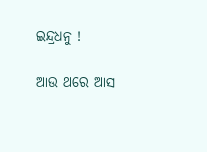ଇନ୍ଦ୍ରଧନୁ !

ଆଉ ଥରେ ଆସ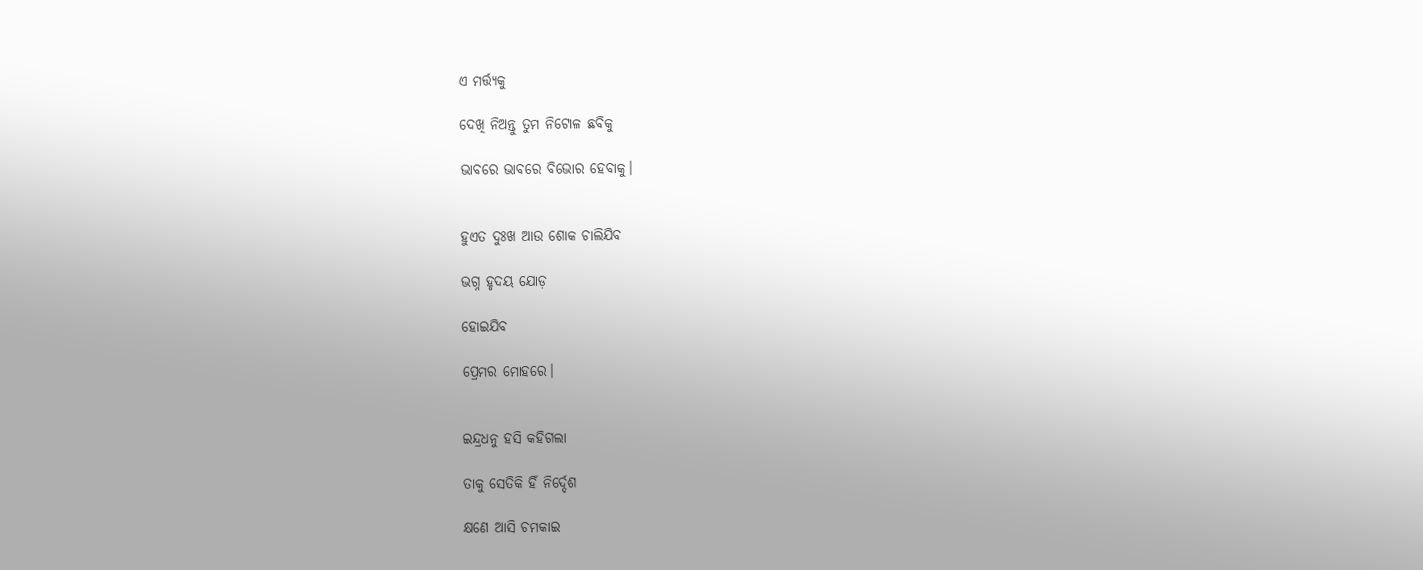ଏ ମର୍ତ୍ତ୍ୟକୁ

ଦେଖି ନିଅନ୍ତୁ ତୁମ ନିଟୋଳ ଛବିକୁ

ଭାବରେ ଭାବରେ ବିଭୋର ହେବାକୁ।


ହୁଏତ ଦୁଃଖ ଆଉ ଶୋକ ଚାଲିଯିବ

ଭଗ୍ନ ହୃଦୟ ଯୋଡ଼

ହୋଇଯିବ

ପ୍ରେମର ମୋହରେ।


ଇନ୍ଦ୍ରଧନୁ ହସି କହିଗଲା

ତାକୁ ସେତିକି ହିଁ ନିର୍ଦ୍ଦେଶ

କ୍ଷଣେ ଆସି ଚମକାଇ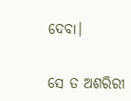ଦେବା।


ସେ ତ ଅଶରିରୀ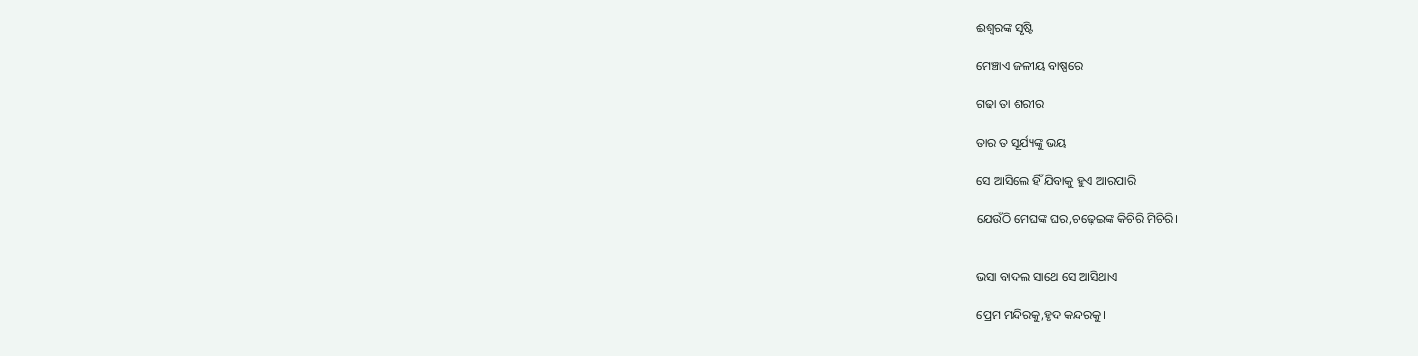ଈଶ୍ଵରଙ୍କ ସୃଷ୍ଟି

ମେଞ୍ଚାଏ ଜଳୀୟ ବାଷ୍ପରେ

ଗଢା ତା ଶରୀର

ତାର ତ ସୂର୍ଯ୍ୟଙ୍କୁ ଭୟ

ସେ ଆସିଲେ ହିଁ ଯିବାକୁ ହୁଏ ଆରପାରି

ଯେଉଁଠି ମେଘଙ୍କ ଘର,ଚଢ଼େଇଙ୍କ କିଚିରି ମିଚିରି।


ଭସା ବାଦଲ ସାଥେ ସେ ଆସିଥାଏ

ପ୍ରେମ ମନ୍ଦିରକୁ,ହୃଦ କନ୍ଦରକୁ।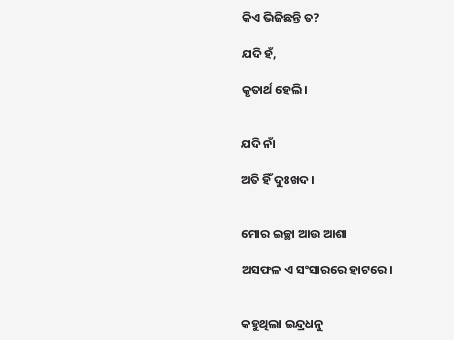କିଏ ଭିଜିଛନ୍ତି ତ?

ଯଦି ହଁ,

କୃତାର୍ଥ ହେଲି।


ଯଦି ନାଁ

ଅତି ହିଁ ଦୁଃଖଦ।


ମୋର ଇଚ୍ଛା ଆଉ ଆଶା

ଅସଫଳ ଏ ସଂସାରରେ ହାଟରେ।


କହୁଥିଲା ଇନ୍ଦ୍ରଧନୁ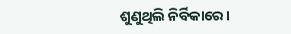ଶୁଣୁଥିଲି ନିର୍ବିକାରେ।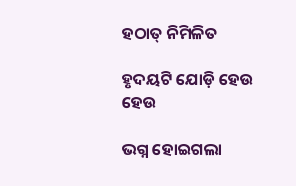ହଠାତ୍ ନିମିଳିତ

ହୃଦୟଟି ଯୋଡ଼ି ହେଉ ହେଉ

ଭଗ୍ନ ହୋଇଗଲା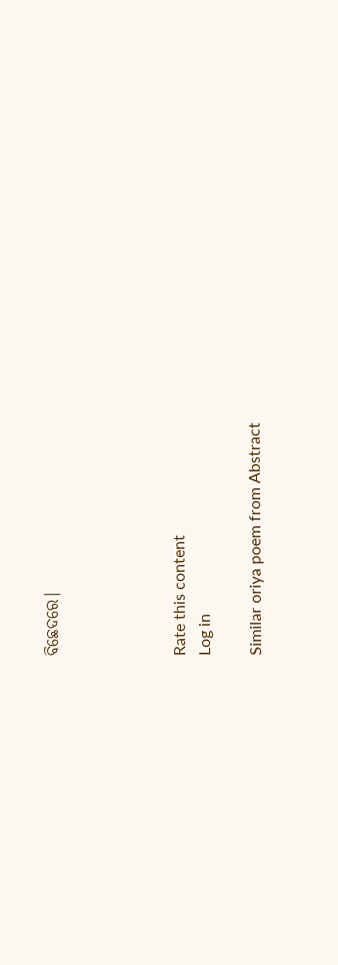ବିଛେଦରେ।




Rate this content
Log in

Similar oriya poem from Abstract